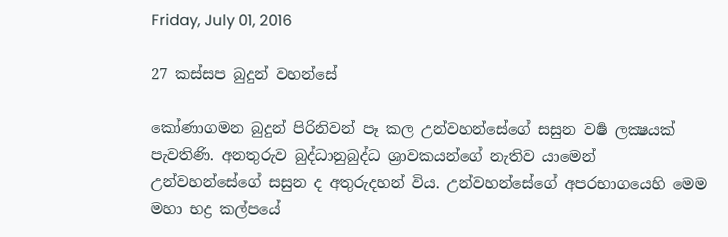Friday, July 01, 2016

27 කස්සප බුදුන් වහන්සේ

කෝණාගමන බුදුන් පිරිනිවන් පෑ කල උන්වහන්සේගේ සසුන වර්‍ෂ ලක්‍ෂයක් පැවතිණි. අනතුරුව බුද්ධානුබුද්ධ ශ්‍රාවකයන්ගේ නැතිව යාමෙන් උන්වහන්සේගේ සසුන ද අතුරුදහන් විය. උන්වහන්සේගේ අපරභාගයෙහි මෙම මහා භද්‍ර කල්පයේ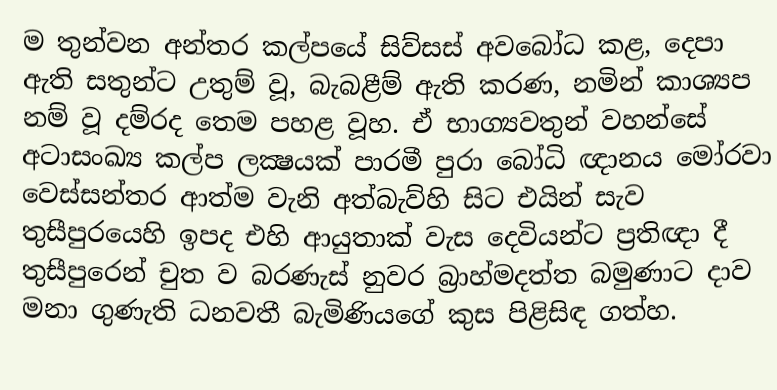ම තුන්වන අන්තර කල්පයේ සිව්සස් අවබෝධ කළ, දෙපා ඇති සතුන්ට උතුම් වූ, බැබළීම් ඇති කරණ, නමින් කාශ්‍යප නම් වූ දම්රද තෙම පහළ වූහ. ඒ භාග්‍යවතුන් වහන්සේ අටාසංඛ්‍ය කල්ප ලක්‍ෂයක් පාරමී පුරා බෝධි ඥානය මෝරවා වෙස්සන්තර ආත්ම වැනි අත්බැව්හි සිට එයින් සැව තුසීපුරයෙහි ඉපද එහි ආයුතාක් වැස දෙවියන්ට ප්‍රතිඥා දී තුසීපුරෙන් චුත ව බරණැස් නුවර බ්‍රාහ්මදත්ත බමුණාට දාව මනා ගුණැති ධනවතී බැමිණියගේ කුස පිළිසිඳ ගත්හ.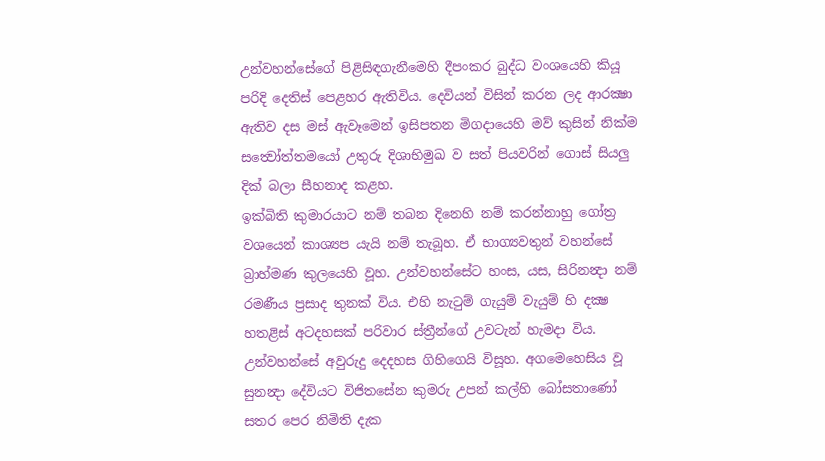උන්වහන්සේගේ පිළිසිඳගැනීමෙහි දීපංකර බුද්ධ වංශයෙහි කියූ පරිදි දෙතිස් පෙළහර ඇතිවිය. දෙවියන් විසින් කරන ලද ආරක්‍ෂා ඇතිව දස මස් ඇවෑමෙන් ඉසිපතන මිගදායෙහි මව් කුසින් නික්ම සත්‍වෝත්තමයෝ උතුරු දිශාභිමුඛ ව සත් පියවරින් ගොස් සියලු දික් බලා සීහනාද කළහ.
ඉක්බිති කුමාරයාට නම් තබන දිනෙහි නම් කරන්නාහු ගෝත්‍ර වශයෙන් කාශ්‍යප යැයි නම් තැබූහ. ඒ භාග්‍යවතුන් වහන්සේ බ්‍රාහ්මණ කුලයෙහි වූහ. උන්වහන්සේට හංස, යස, සිරිනන්‍දා නම් රමණීය ප්‍රසාද තුනක් විය. එහි නැටුම් ගැයුම් වැයුම් හි දක්‍ෂ හතළිස් අටදහසක් පරිවාර ස්ත්‍රීන්ගේ උවටැන් හැමදා විය. උන්වහන්සේ අවුරුදු දෙදහස ගිහිගෙයි විසූහ. අගමෙහෙසිය වූ සුනන්‍දා දේවියට විජිතසේන කුමරු උපන් කල්හි බෝසතාණෝ සතර පෙර නිමිති දැක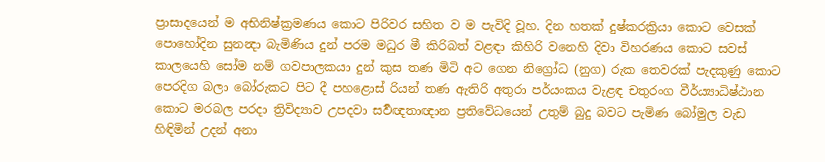ප්‍රාසාදයෙන් ම අභිනිෂ්ක්‍රමණය කොට පිරිවර සහිත ව ම පැවිදි වූහ. දින හතක් දුෂ්කරක්‍රියා කොට වෙසක් පොහෝදින සුනන්‍දා බැමිණිය දුන් පරම මධුර මී කිරිබත් වළඳා කිහිරි වනෙහි දිවා විහරණය කොට සවස් කාලයෙහි සෝම නම් ගවපාලකයා දුන් කුස තණ මිටි අට ගෙන නිග්‍රෝධ (නුග) රුක තෙවරක් පැදකුණු කොට පෙරදිග බලා බෝරුකට පිට දී පහළොස් රියන් තණ ඇතිරි අතුරා පර්යංකය වැළඳ චතුරංග වීර්ය්‍යාධිෂ්ඨාන කොට මරබල පරදා ත්‍රිවිද්‍යාව උපදවා සර්‍වඥතාඥාන ප්‍රතිවේධයෙන් උතුම් බුදු බවට පැමිණ බෝමුල වැඩ හිඳිමින් උදන් අනා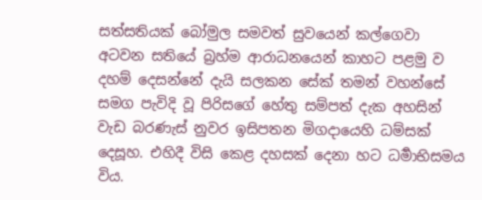සත්සතියක් බෝමුල සමවත් සුවයෙන් කල්ගෙවා අටවන සතියේ බ්‍රහ්ම ආරාධනයෙන් කාහට පළමු ව දහම් දෙසන්නේ දැයි සලකන සේක් තමන් වහන්සේ සමග පැවිදි වූ පිරිසගේ හේතු සම්පත් දැක අහසින් වැඩ බරණැස් නුවර ඉසිපතන මිගදායෙහි ධම්සක් දෙසූහ. එහිදී විසි කෙළ දහසක් දෙනා හට ධර්‍මාභිසමය විය.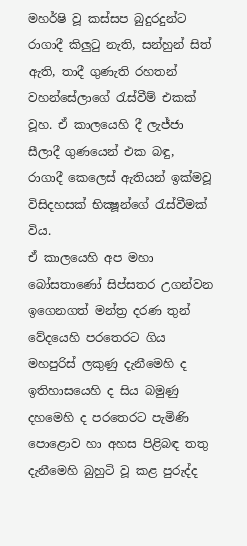මහර්ෂි වූ කස්සප බුදුරදුන්ට රාගාදී කිලුටු නැති, සන්හුන් සිත් ඇති, තාදී ගුණැති රහතන් වහන්සේලාගේ රැස්වීම් එකක් වූහ. ඒ කාලයෙහි දී ලැජ්ජා සීලාදී ගුණයෙන් එක බඳු, රාගාදී කෙලෙස් ඇතියන් ඉක්මවූ විසිදහසක් භික්‍ෂූන්ගේ රැස්වීමක් විය.
ඒ කාලයෙහි අප මහා බෝසතාණෝ සිප්සතර උගන්වන ඉගෙනගත් මන්ත්‍ර දරණ තුන් වේදයෙහි පරතෙරට ගිය මහපුරිස් ලකුණු දැනීමෙහි ද ඉතිහාසයෙහි ද සිය බමුණු දහමෙහි ද පරතෙරට පැමිණි පොළොව හා අහස පිළිබඳ තතු දැනීමෙහි බුහුටි වූ කළ පුරුද්ද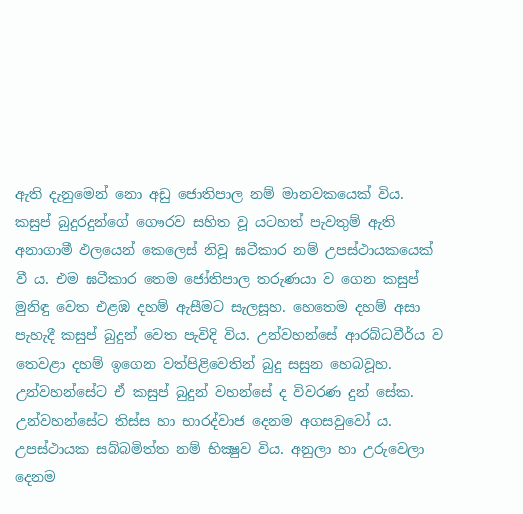ඇති දැනුමෙන් නො අඩු ජොතිපාල නම් මානවකයෙක් විය. කසුප් බුදුරදුන්ගේ ගෞරව සහිත වූ යටහත් පැවතුම් ඇති අනාගාමී ඵලයෙන් කෙලෙස් නිවූ ඝටීකාර නම් උපස්ථායකයෙක් වී ය. එම ඝටීකාර තෙම ජෝතිපාල තරුණයා ව ගෙන කසුප් මුනිඳු වෙත එළඹ දහම් ඇසීමට සැලසූහ. හෙතෙම දහම් අසා පැහැදී කසුප් බුදුන් වෙත පැවිදි විය. උන්වහන්සේ ආරබ්ධවීර්ය ව තෙවළා දහම් ඉගෙන වත්පිළිවෙතින් බුදු සසුන හෙබවූහ. උන්වහන්සේට ඒ කසුප් බුදුන් වහන්සේ ද විවරණ දුන් සේක.
උන්වහන්සේට තිස්ස හා භාරද්වාජ දෙනම අගසවුවෝ ය. උපස්ථායක සබ්බමිත්ත නම් භික්‍ෂුව විය. අනුලා හා උරුවෙලා දෙනම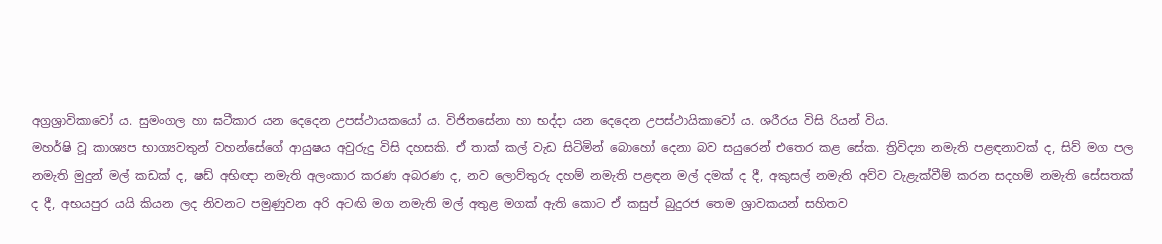අග්‍රශ්‍රාවිකාවෝ ය. සුමංගල හා ඝටීකාර යන දෙදෙන උපස්ථායකයෝ ය. විජිතසේනා හා භද්දා යන දෙදෙන උපස්ථායිකාවෝ ය. ශරීරය විසි රියන් විය.
මහර්ෂි වූ කාශ්‍යප භාග්‍යවතුන් වහන්සේගේ ආයුෂය අවුරුදු විසි දහසකි. ඒ තාක් කල් වැඩ සිටිමින් බොහෝ දෙනා බව සයුරෙන් එතෙර කළ සේක. ත්‍රිවිද්‍යා නමැති පළඳනාවක් ද, සිව් මග පල නමැති මුදුන් මල් කඩක් ද, ෂඩ් අභිඥා නමැති අලංකාර කරණ අබරණ ද, නව ලොව්තුරු දහම් නමැති පළඳන මල් දමක් ද දී, අකුසල් නමැති අව්ව වැළැක්වීම් කරන සදහම් නමැති සේසතක් ද දී, අභයපුර යයි කියන ලද නිවනට පමුණුවන අරි අටඟි මග නමැති මල් අතුළ මගක් ඇති කොට ඒ කසුප් බුදුරජ තෙම ශ්‍රාවකයන් සහිතව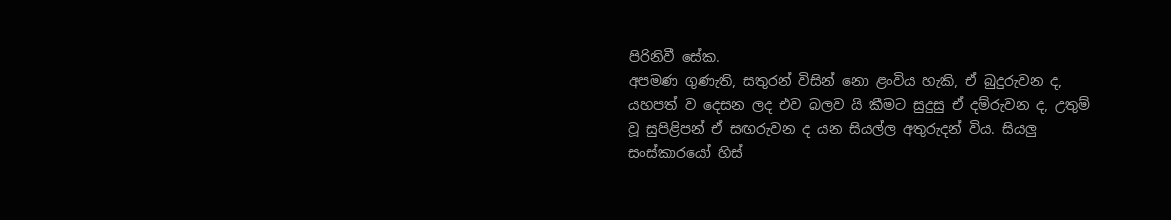පිරිනිවී සේක.
අපමණ ගුණැති, සතුරන් විසින් නො ළංවිය හැකි, ඒ බුදුරුවන ද, යහපත් ව දෙසන ලද එව බලව යි කීමට සුදුසු ඒ දම්රුවන ද, උතුම් වූ සුපිළිපන් ඒ සඟරුවන ද යන සියල්ල අතුරුදන් විය. සියලු සංස්කාරයෝ හිස්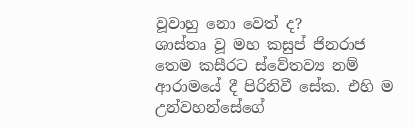වූවාහු නො වෙත් ද?
ශාස්තෘ වූ මහ කසුප් ජිනරාජ තෙම කසීරට ස්වේතව්‍ය නම් ආරාමයේ දී පිරිනිවී සේක. එහි ම උන්වහන්සේගේ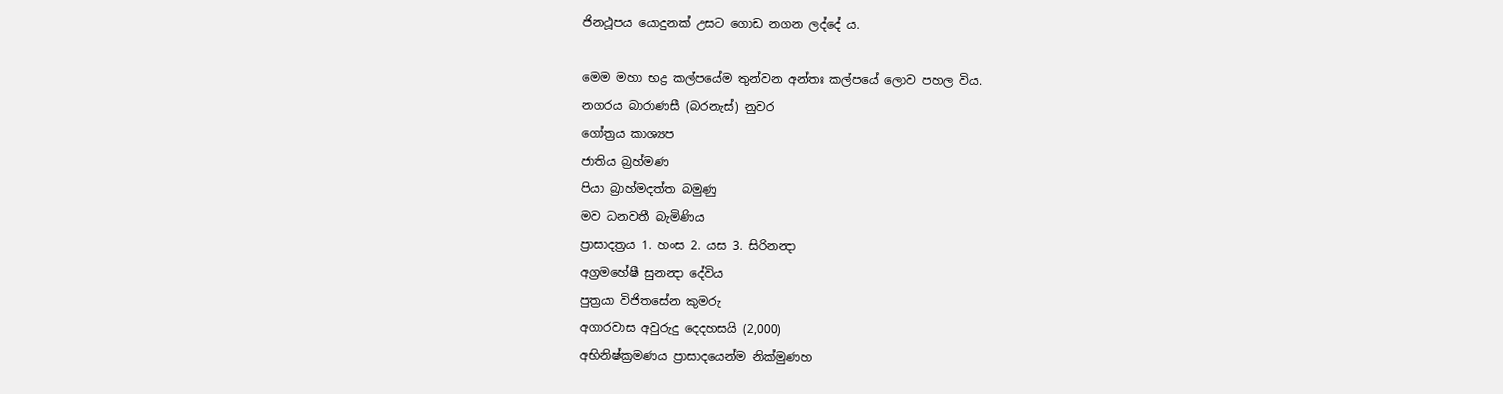ජිනථූපය යොදුනක් උසට ගොඩ නගන ලද්දේ ය.

මෙම මහා භද්‍ර කල්පයේම තුන්වන අන්තඃ කල්පයේ ලොව පහල විය.
නගරය බාරාණසී (බරනැස්) නුවර
ගෝත්‍රය කාශ්‍යප
ජාතිය බ්‍රහ්මණ
පියා බ්‍රාහ්මදත්ත බමුණු
මව ධනවතී බැමිණිය
ප්‍රාසාදත්‍රය 1. හංස 2. යස 3. සිරිනන්‍දා
අග්‍රමහේෂී සුනන්‍දා දේවිය
පුත්‍රයා විජිතසේන කුමරු
අගාරවාස අවුරුදු දෙදහසයි (2,000)
අභිනිෂ්ක්‍රමණය ප්‍රාසාදයෙන්ම නික්මුණහ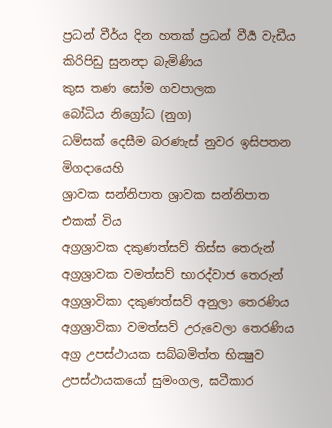ප්‍රධන් වීර්ය දින හතක් ප්‍රධන් වීර්‍ය වැඩීය
කිරිපිඩු සුනන්‍දා බැමිණිය
කුස තණ සෝම ගවපාලක
බෝධිය නිග්‍රෝධ (නුග)
ධම්සක් දෙසීම බරණැස් නුවර ඉසිපතන මිගදායෙහි
ශ්‍රාවක සන්නිපාත ශ්‍රාවක සන්නිපාත එකක් විය
අග්‍රශ්‍රාවක දකුණත්සව් තිස්ස තෙරුන්
අග්‍රශ්‍රාවක වමත්සව් භාරද්වාජ තෙරුන්
අග්‍රශ්‍රාවිකා දකුණත්සව් අනුලා තෙරණිය
අග්‍රශ්‍රාවිකා වමත්සව් උරුවෙලා තෙරණිය
අග්‍ර උපස්ථායක සබ්බමිත්ත භික්‍ෂුව
උපස්ථායකයෝ සුමංගල, ඝටීකාර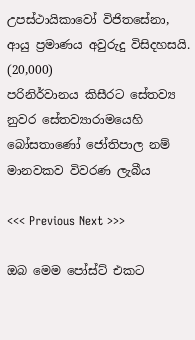උපස්ථායිකාවෝ විජිතසේනා,
ආයු ප්‍රමාණය අවුරුදු විසිදහසයි. (20,000)
පරිනිර්වානය කිසීරට සේතව්‍ය නුවර සේතව්‍යාරාමයෙහි
බෝසතාණෝ ජෝතිපාල නම් මානවකව විවරණ ලැබීය

<<< Previous Next >>>

ඔබ මෙම පෝස්ට් එකට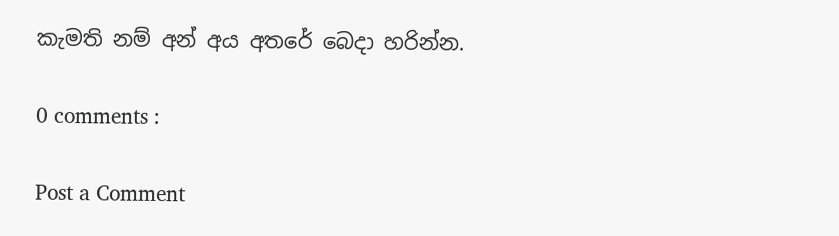කැමති නම් අන් අය අතරේ බෙදා හරින්න.

0 comments :

Post a Comment